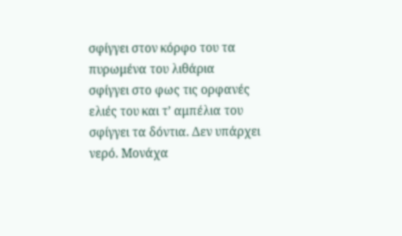σφίγγει στον κόρφο του τα πυρωμένα του λιθάρια
σφίγγει στο φως τις ορφανές ελιές του και τ’ αμπέλια του
σφίγγει τα δόντια. Δεν υπάρχει νερό. Μονάχα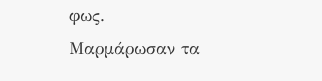φως.
Μαρμάρωσαν τα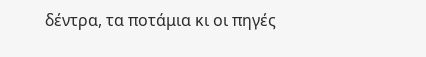δέντρα, τα ποτάμια κι οι πηγές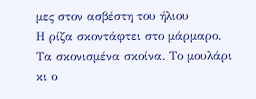μες στον ασβέστη του ήλιου
Η ρίζα σκοντάφτει στο μάρμαρο. Τα σκονισμένα σκοίνα. Το μουλάρι κι ο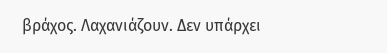βράχος. Λαχανιάζουν. Δεν υπάρχει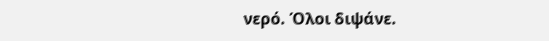νερό. Όλοι διψάνε.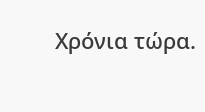Χρόνια τώρα.